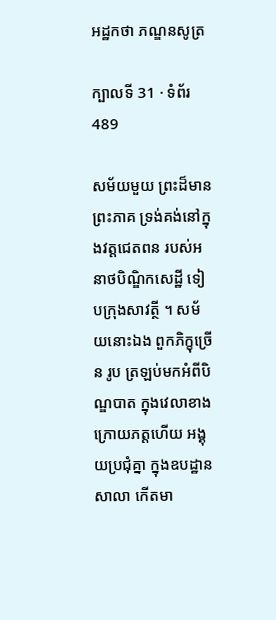អដ្ឋកថា ភណ្ឌនសូត្រ

ក្បាលទី 31 · ទំព័រ 489

សម័យមួយ ព្រះដ៏មានព្រះភាគ ទ្រង់គង់នៅក្នុងវត្តជេតពន របស់អនាថបិណ្ឌិកសេដ្ឋី ទៀបក្រុងសាវត្ថី ។ សម័យនោះឯង ពួកភិក្ខុច្រើន រូប ត្រឡប់មកអំពីបិណ្ឌបាត ក្នុងវេលាខាងក្រោយភត្តហើយ អង្គុយប្រជុំគ្នា ក្នុងឧបដ្ឋានសាលា កើតមា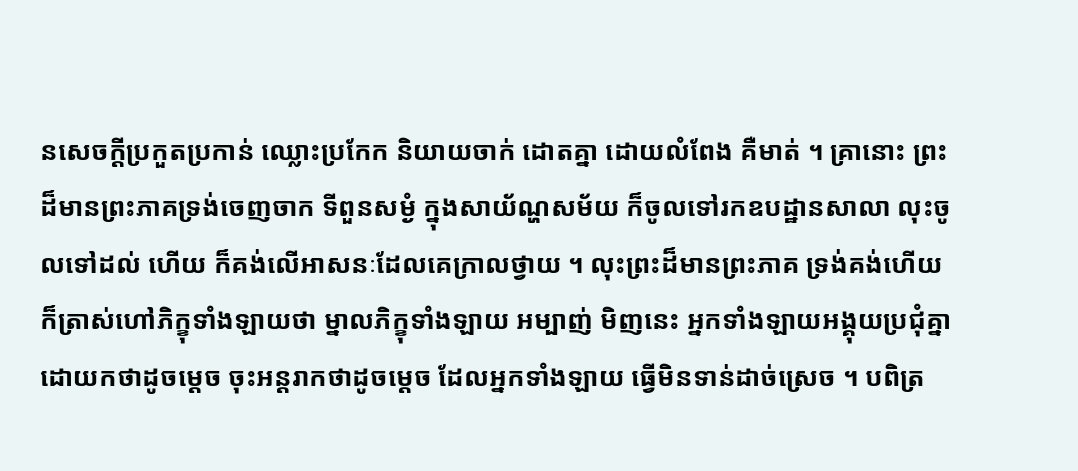នសេចក្តីប្រកួតប្រកាន់ ឈ្លោះប្រកែក និយាយចាក់ ដោតគ្នា ដោយលំពែង គឺមាត់ ។ គ្រានោះ ព្រះដ៏មានព្រះភាគទ្រង់ចេញចាក ទីពួនសម្ងំ ក្នុងសាយ័ណ្ហសម័យ ក៏ចូលទៅរកឧបដ្ឋានសាលា លុះចូលទៅដល់ ហើយ ក៏គង់លើអាសនៈដែលគេក្រាលថ្វាយ ។ លុះព្រះដ៏មានព្រះភាគ ទ្រង់គង់ហើយ ក៏ត្រាស់ហៅភិក្ខុទាំងឡាយថា ម្នាលភិក្ខុទាំងឡាយ អម្បាញ់ មិញនេះ អ្នកទាំងឡាយអង្គុយប្រជុំគ្នា ដោយកថាដូចម្តេច ចុះអន្តរាកថាដូចម្តេច ដែលអ្នកទាំងឡាយ ធ្វើមិនទាន់ដាច់ស្រេច ។ បពិត្រ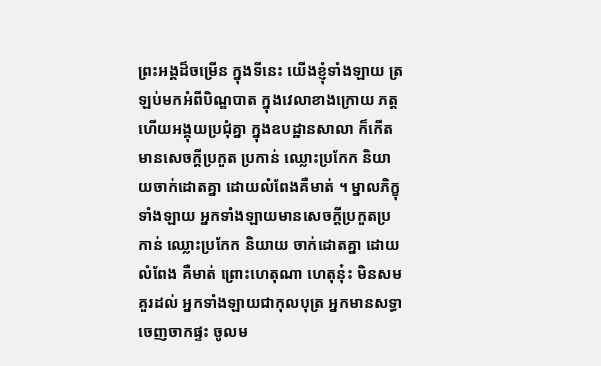ព្រះអង្គដ៏ចម្រើន ក្នុងទីនេះ យើងខ្ញុំទាំងឡាយ ត្រឡប់មកអំពីបិណ្ឌបាត ក្នុងវេលាខាងក្រោយ ភត្ត ហើយអង្គុយប្រជុំគ្នា ក្នុងឧបដ្ឋានសាលា ក៏កើតមានសេចក្តីប្រកួត ប្រកាន់ ឈ្លោះប្រកែក និយាយចាក់ដោតគ្នា ដោយលំពែងគឺមាត់ ។ ម្នាលភិក្ខុ ទាំងឡាយ អ្នកទាំងឡាយមានសេចក្តីប្រកួតប្រកាន់ ឈ្លោះប្រកែក និយាយ ចាក់ដោតគ្នា ដោយលំពែង គឺមាត់ ព្រោះហេតុណា ហេតុនុ៎ះ មិនសមគួរដល់ អ្នកទាំងឡាយជាកុលបុត្រ អ្នកមានសទ្ធាចេញចាកផ្ទះ ចូលម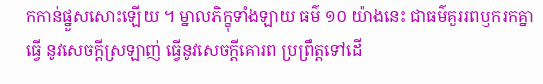កកាន់ផ្នួសសោះឡើយ ។ ម្នាលភិក្ខុទាំងឡាយ ធម៌ ១០ យ៉ាងនេះ ជាធម៌គួររពឫករកគ្នា ធ្វើ នូវសេចក្តីស្រឡាញ់ ធ្វើនូវសេចក្តីគោរព ប្រព្រឹត្តទៅដើ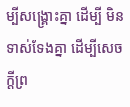ម្បីសង្គ្រោះគ្នា ដើម្បី មិនទាស់ទែងគ្នា ដើម្បីសេចក្តីព្រ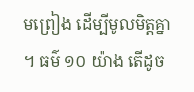មព្រៀង ដើម្បីមូលមិត្តគ្នា ។ ធម៌ ១០ យ៉ាង តើដូច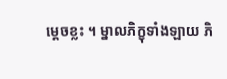ម្តេចខ្លះ ។ ម្នាលភិក្ខុទាំងឡាយ ភិ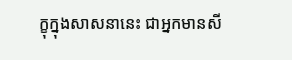ក្ខុក្នុងសាសនានេះ ជាអ្នកមានសី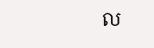ល